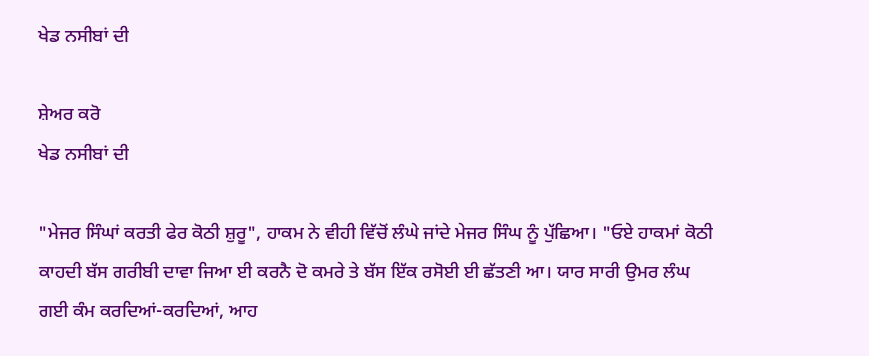ਖੇਡ ਨਸੀਬਾਂ ਦੀ

ਸ਼ੇਅਰ ਕਰੋ
ਖੇਡ ਨਸੀਬਾਂ ਦੀ

"ਮੇਜਰ ਸਿੰਘਾਂ ਕਰਤੀ ਫੇਰ ਕੋਠੀ ਸ਼ੁਰੂ", ਹਾਕਮ ਨੇ ਵੀਹੀ ਵਿੱਚੋਂ ਲੰਘੇ ਜਾਂਦੇ ਮੇਜਰ ਸਿੰਘ ਨੂੰ ਪੁੱਛਿਆ। "ਓਏ ਹਾਕਮਾਂ ਕੋਠੀ ਕਾਹਦੀ ਬੱਸ ਗਰੀਬੀ ਦਾਵਾ ਜਿਆ ਈ ਕਰਨੈ ਦੋ ਕਮਰੇ ਤੇ ਬੱਸ ਇੱਕ ਰਸੋਈ ਈ ਛੱਤਣੀ ਆ। ਯਾਰ ਸਾਰੀ ਉਮਰ ਲੰਘ ਗਈ ਕੰਮ ਕਰਦਿਆਂ-ਕਰਦਿਆਂ, ਆਹ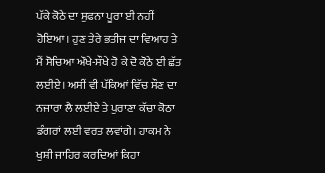ਪੱਕੇ ਕੋਠੇ ਦਾ ਸੁਫਨਾ ਪੂਰਾ ਈ ਨਹੀਂ ਹੋਇਆ। ਹੁਣ ਤੇਰੇ ਭਤੀਜ ਦਾ ਵਿਆਹ ਤੇ ਮੈਂ ਸੋਚਿਆ ਔਖੇ-ਸੌਖੇ ਹੋ ਕੇ ਦੋ ਕੋਠੇ ਈ ਛੱਤ ਲਈਏ। ਅਸੀਂ ਵੀ ਪੱਕਿਆਂ ਵਿੱਚ ਸੌਣ ਦਾ ਨਜਾਰਾ ਲੈ ਲਈਏ ਤੇ ਪੁਰਾਣਾ ਕੱਚਾ ਕੋਠਾ ਡੰਗਰਾਂ ਲਈ ਵਰਤ ਲਵਾਂਗੇ। ਹਾਕਮ ਨੇ ਖੁਸ਼ੀ ਜਾਹਿਰ ਕਰਦਿਆਂ ਕਿਹਾ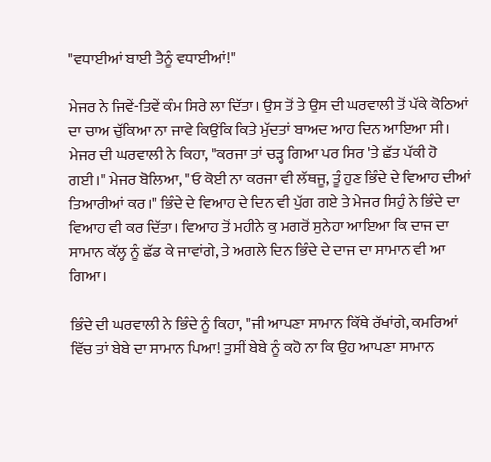"ਵਧਾਈਆਂ ਬਾਈ ਤੈਨੂੰ ਵਧਾਈਆਂ!"

ਮੇਜਰ ਨੇ ਜਿਵੇਂ-ਤਿਵੇਂ ਕੰਮ ਸਿਰੇ ਲਾ ਦਿੱਤਾ। ਉਸ ਤੋਂ ਤੇ ਉਸ ਦੀ ਘਰਵਾਲੀ ਤੋਂ ਪੱਕੇ ਕੋਠਿਆਂ ਦਾ ਚਾਅ ਚੁੱਕਿਆ ਨਾ ਜਾਵੇ ਕਿਉਂਕਿ ਕਿਤੇ ਮੁੱਦਤਾਂ ਬਾਅਦ ਆਹ ਦਿਨ ਆਇਆ ਸੀ। ਮੇਜਰ ਦੀ ਘਰਵਾਲੀ ਨੇ ਕਿਹਾ, "ਕਰਜਾ ਤਾਂ ਚੜ੍ਹ ਗਿਆ ਪਰ ਸਿਰ 'ਤੇ ਛੱਤ ਪੱਕੀ ਹੋ ਗਈ।" ਮੇਜਰ ਬੋਲਿਆ, "ਓ ਕੋਈ ਨਾ ਕਰਜਾ ਵੀ ਲੱਥਜੂ, ਤੂੰ ਹੁਣ ਭਿੰਦੇ ਦੇ ਵਿਆਹ ਦੀਆਂ ਤਿਆਰੀਆਂ ਕਰ।" ਭਿੰਦੇ ਦੇ ਵਿਆਹ ਦੇ ਦਿਨ ਵੀ ਪੁੱਗ ਗਏ ਤੇ ਮੇਜਰ ਸਿਹੁੰ ਨੇ ਭਿੰਦੇ ਦਾ ਵਿਆਹ ਵੀ ਕਰ ਦਿੱਤਾ। ਵਿਆਹ ਤੋਂ ਮਹੀਨੇ ਕੁ ਮਗਰੋਂ ਸੁਨੇਹਾ ਆਇਆ ਕਿ ਦਾਜ ਦਾ ਸਾਮਾਨ ਕੱਲ੍ਹ ਨੂੰ ਛੱਡ ਕੇ ਜਾਵਾਂਗੇ, ਤੇ ਅਗਲੇ ਦਿਨ ਭਿੰਦੇ ਦੇ ਦਾਜ ਦਾ ਸਾਮਾਨ ਵੀ ਆ ਗਿਆ।

ਭਿੰਦੇ ਦੀ ਘਰਵਾਲੀ ਨੇ ਭਿੰਦੇ ਨੂੰ ਕਿਹਾ, "ਜੀ ਆਪਣਾ ਸਾਮਾਨ ਕਿੱਥੇ ਰੱਖਾਂਗੇ, ਕਮਰਿਆਂ ਵਿੱਚ ਤਾਂ ਬੇਬੇ ਦਾ ਸਾਮਾਨ ਪਿਆ! ਤੁਸੀਂ ਬੇਬੇ ਨੂੰ ਕਹੋ ਨਾ ਕਿ ਉਹ ਆਪਣਾ ਸਾਮਾਨ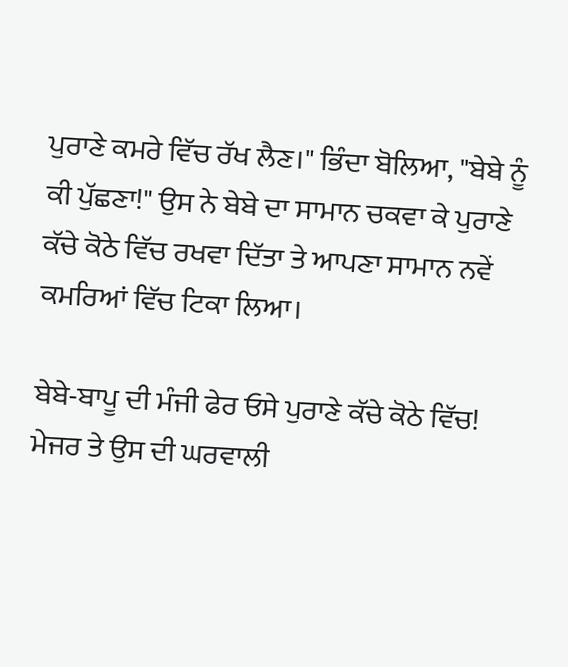ਪੁਰਾਣੇ ਕਮਰੇ ਵਿੱਚ ਰੱਖ ਲੈਣ।" ਭਿੰਦਾ ਬੋਲਿਆ, "ਬੇਬੇ ਨੂੰ ਕੀ ਪੁੱਛਣਾ!" ਉਸ ਨੇ ਬੇਬੇ ਦਾ ਸਾਮਾਨ ਚਕਵਾ ਕੇ ਪੁਰਾਣੇ ਕੱਚੇ ਕੋਠੇ ਵਿੱਚ ਰਖਵਾ ਦਿੱਤਾ ਤੇ ਆਪਣਾ ਸਾਮਾਨ ਨਵੇਂ ਕਮਰਿਆਂ ਵਿੱਚ ਟਿਕਾ ਲਿਆ।

ਬੇਬੇ-ਬਾਪੂ ਦੀ ਮੰਜੀ ਫੇਰ ਓਸੇ ਪੁਰਾਣੇ ਕੱਚੇ ਕੋਠੇ ਵਿੱਚ! ਮੇਜਰ ਤੇ ਉਸ ਦੀ ਘਰਵਾਲੀ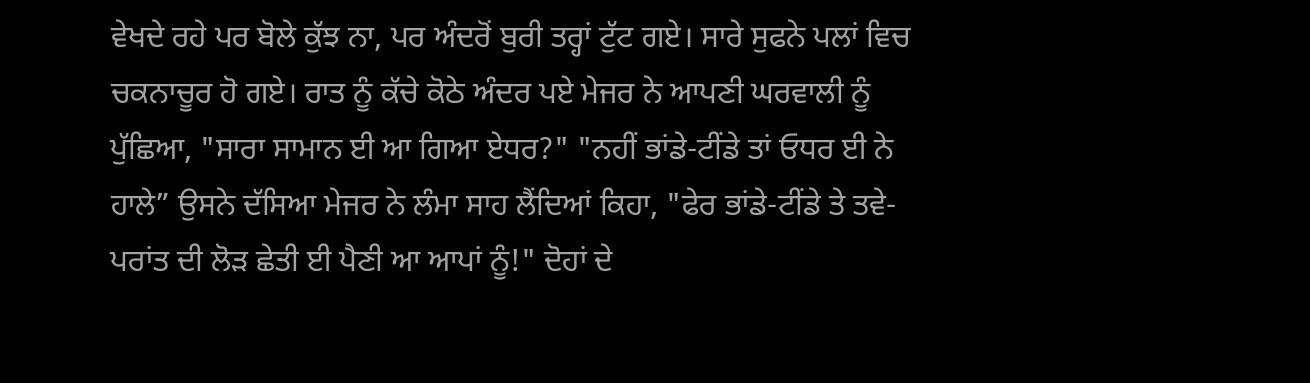ਵੇਖਦੇ ਰਹੇ ਪਰ ਬੋਲੇ ਕੁੱਝ ਨਾ, ਪਰ ਅੰਦਰੋਂ ਬੁਰੀ ਤਰ੍ਹਾਂ ਟੁੱਟ ਗਏ। ਸਾਰੇ ਸੁਫਨੇ ਪਲਾਂ ਵਿਚ ਚਕਨਾਚੂਰ ਹੋ ਗਏ। ਰਾਤ ਨੂੰ ਕੱਚੇ ਕੋਠੇ ਅੰਦਰ ਪਏ ਮੇਜਰ ਨੇ ਆਪਣੀ ਘਰਵਾਲੀ ਨੂੰ ਪੁੱਛਿਆ, "ਸਾਰਾ ਸਾਮਾਨ ਈ ਆ ਗਿਆ ਏਧਰ?" "ਨਹੀਂ ਭਾਂਡੇ-ਟੀਂਡੇ ਤਾਂ ਓਧਰ ਈ ਨੇ ਹਾਲੇ” ਉਸਨੇ ਦੱਸਿਆ ਮੇਜਰ ਨੇ ਲੰਮਾ ਸਾਹ ਲੈਂਦਿਆਂ ਕਿਹਾ, "ਫੇਰ ਭਾਂਡੇ-ਟੀਂਡੇ ਤੇ ਤਵੇ-ਪਰਾਂਤ ਦੀ ਲੋੜ ਛੇਤੀ ਈ ਪੈਣੀ ਆ ਆਪਾਂ ਨੂੰ!" ਦੋਹਾਂ ਦੇ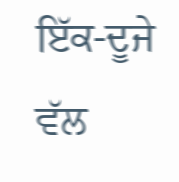ਇੱਕ-ਦੂਜੇ ਵੱਲ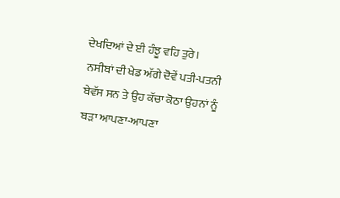ਦੇਖਦਿਆਂ ਦੇ ਈ ਹੰਝੂ ਵਹਿ ਤੁਰੇ। ਨਸੀਬਾਂ ਦੀ ਖੇਡ ਅੱਗੇ ਦੋਵੇਂ ਪਤੀ-ਪਤਨੀ ਬੇਵੱਸ ਸਨ ਤੇ ਉਹ ਕੱਚਾ ਕੋਠਾ ਉਹਨਾਂ ਨੂੰ ਬੜਾ ਆਪਣਾ-ਆਪਣਾ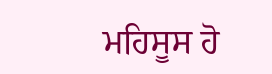ਮਹਿਸੂਸ ਹੋ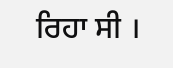ਰਿਹਾ ਸੀ ।